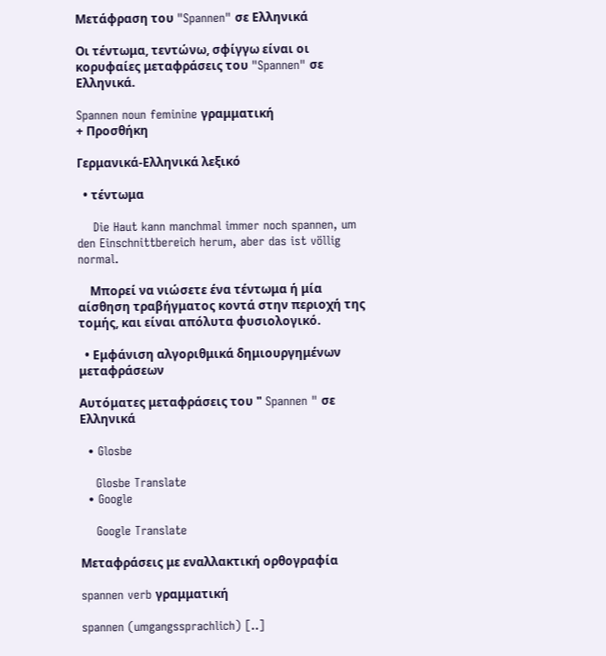Μετάφραση του "Spannen" σε Ελληνικά

Οι τέντωμα, τεντώνω, σφίγγω είναι οι κορυφαίες μεταφράσεις του "Spannen" σε Ελληνικά.

Spannen noun feminine γραμματική
+ Προσθήκη

Γερμανικά-Ελληνικά λεξικό

  • τέντωμα

    Die Haut kann manchmal immer noch spannen, um den Einschnittbereich herum, aber das ist völlig normal.

    Μπορεί να νιώσετε ένα τέντωμα ή μία αίσθηση τραβήγματος κοντά στην περιοχή της τομής, και είναι απόλυτα φυσιολογικό.

  • Εμφάνιση αλγοριθμικά δημιουργημένων μεταφράσεων

Αυτόματες μεταφράσεις του " Spannen " σε Ελληνικά

  • Glosbe

    Glosbe Translate
  • Google

    Google Translate

Μεταφράσεις με εναλλακτική ορθογραφία

spannen verb γραμματική

spannen (umgangssprachlich) [..]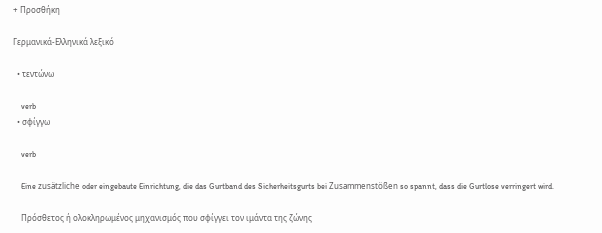+ Προσθήκη

Γερμανικά-Ελληνικά λεξικό

  • τεντώνω

    verb
  • σφίγγω

    verb

    Eine zusätzliche oder eingebaute Einrichtung, die das Gurtband des Sicherheitsgurts bei Zusammenstößen so spannt, dass die Gurtlose verringert wird.

    Πρόσθετος ή ολοκληρωμένος μηχανισμός που σφίγγει τον ιμάντα της ζώνης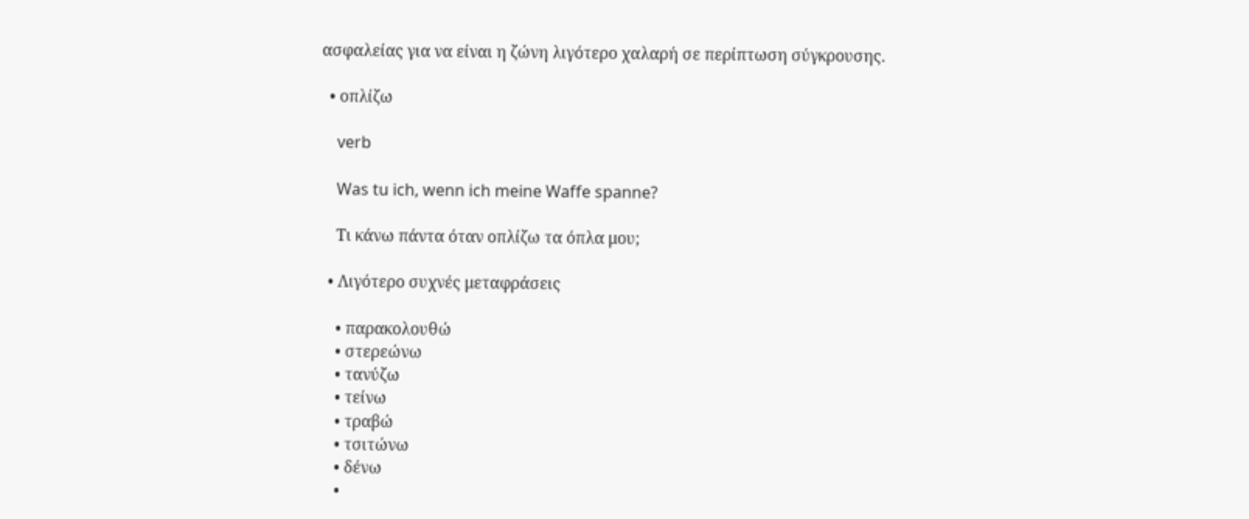ασφαλείας για να είναι η ζώνη λιγότερο χαλαρή σε περίπτωση σύγκρουσης.

  • οπλίζω

    verb

    Was tu ich, wenn ich meine Waffe spanne?

    Τι κάνω πάντα όταν οπλίζω τα όπλα μου;

  • Λιγότερο συχνές μεταφράσεις

    • παρακολουθώ
    • στερεώνω
    • τανύζω
    • τείνω
    • τραβώ
    • τσιτώνω
    • δένω
    •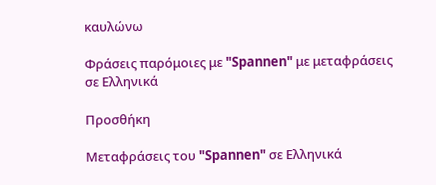καυλώνω

Φράσεις παρόμοιες με "Spannen" με μεταφράσεις σε Ελληνικά

Προσθήκη

Μεταφράσεις του "Spannen" σε Ελληνικά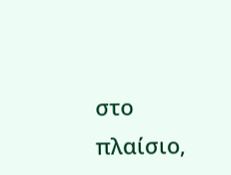στο πλαίσιο,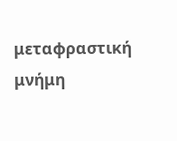μεταφραστική μνήμη